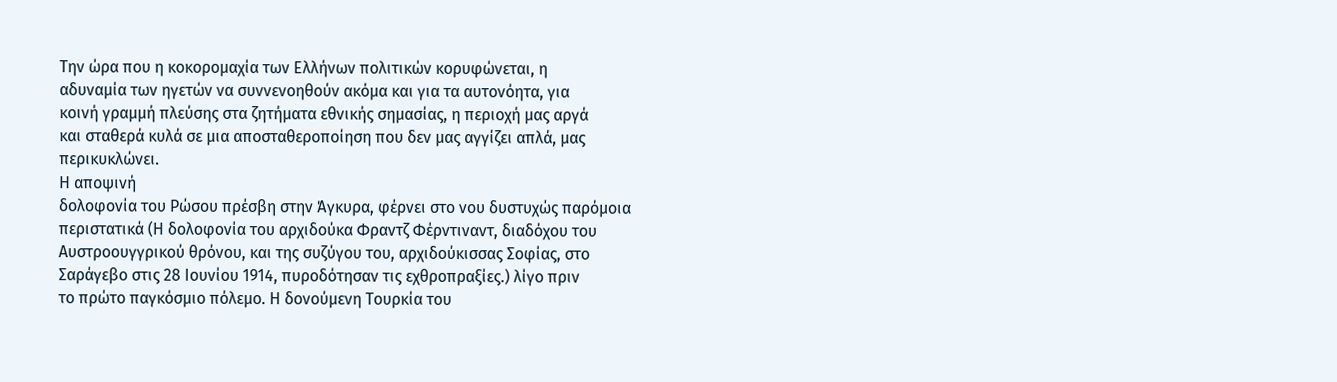Την ώρα που η κοκορομαχία των Ελλήνων πολιτικών κορυφώνεται, η
αδυναμία των ηγετών να συννενοηθούν ακόμα και για τα αυτονόητα, για
κοινή γραμμή πλεύσης στα ζητήματα εθνικής σημασίας, η περιοχή μας αργά
και σταθερά κυλά σε μια αποσταθεροποίηση που δεν μας αγγίζει απλά, μας
περικυκλώνει.
Η αποψινή
δολοφονία του Ρώσου πρέσβη στην Άγκυρα, φέρνει στο νου δυστυχώς παρόμοια
περιστατικά (Η δολοφονία του αρχιδούκα Φραντζ Φέρντιναντ, διαδόχου του
Αυστροουγγρικού θρόνου, και της συζύγου του, αρχιδούκισσας Σοφίας, στο
Σαράγεβο στις 28 Ιουνίου 1914, πυροδότησαν τις εχθροπραξίες.) λίγο πριν
το πρώτο παγκόσμιο πόλεμο. Η δονούμενη Τουρκία του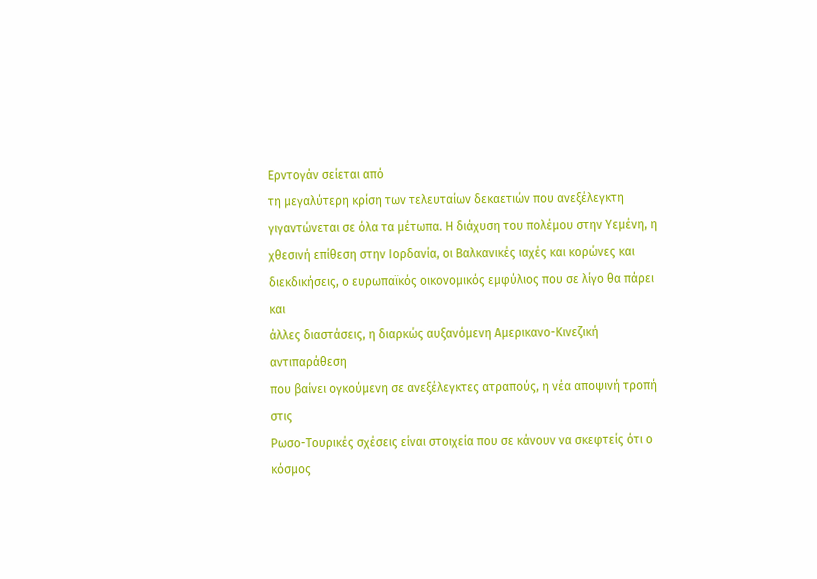Ερντογάν σείεται από
τη μεγαλύτερη κρίση των τελευταίων δεκαετιών που ανεξέλεγκτη
γιγαντώνεται σε όλα τα μέτωπα. Η διάχυση του πολέμου στην Υεμένη, η
χθεσινή επίθεση στην Ιορδανία, οι Βαλκανικές ιαχές και κορώνες και
διεκδικήσεις, ο ευρωπαϊκός οικονομικός εμφύλιος που σε λίγο θα πάρει και
άλλες διαστάσεις, η διαρκώς αυξανόμενη Αμερικανο-Κινεζική αντιπαράθεση
που βαίνει ογκούμενη σε ανεξέλεγκτες ατραπούς, η νέα αποψινή τροπή στις
Ρωσο-Τουρικές σχέσεις είναι στοιχεία που σε κάνουν να σκεφτείς ότι ο
κόσμος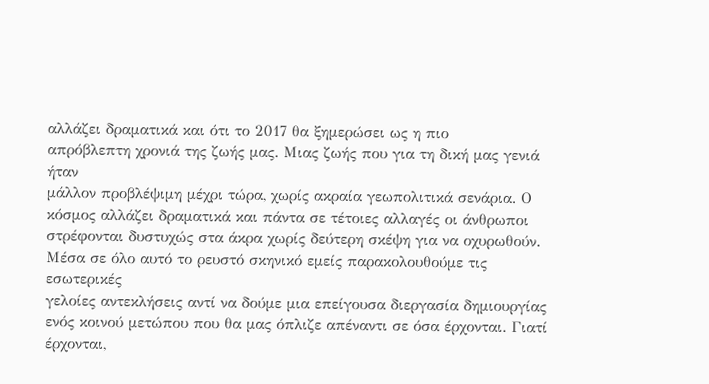αλλάζει δραματικά και ότι το 2017 θα ξημερώσει ως η πιο
απρόβλεπτη χρονιά της ζωής μας. Μιας ζωής που για τη δική μας γενιά ήταν
μάλλον προβλέψιμη μέχρι τώρα, χωρίς ακραία γεωπολιτικά σενάρια. Ο
κόσμος αλλάζει δραματικά και πάντα σε τέτοιες αλλαγές οι άνθρωποι
στρέφονται δυστυχώς στα άκρα χωρίς δεύτερη σκέψη για να οχυρωθούν.
Μέσα σε όλο αυτό το ρευστό σκηνικό εμείς παρακολουθούμε τις εσωτερικές
γελοίες αντεκλήσεις αντί να δούμε μια επείγουσα διεργασία δημιουργίας
ενός κοινού μετώπου που θα μας όπλιζε απέναντι σε όσα έρχονται. Γιατί
έρχονται,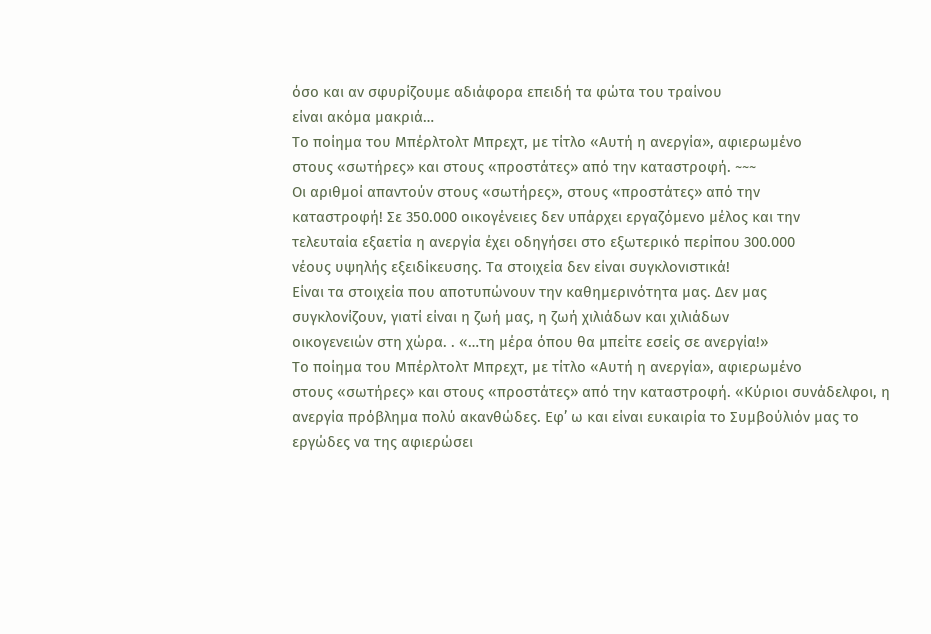όσο και αν σφυρίζουμε αδιάφορα επειδή τα φώτα του τραίνου
είναι ακόμα μακριά…
Το ποίημα του Μπέρλτολτ Μπρεχτ, με τίτλο «Αυτή η ανεργία», αφιερωμένο
στους «σωτήρες» και στους «προστάτες» από την καταστροφή. ~~~
Οι αριθμοί απαντούν στους «σωτήρες», στους «προστάτες» από την
καταστροφή! Σε 350.000 οικογένειες δεν υπάρχει εργαζόμενο μέλος και την
τελευταία εξαετία η ανεργία έχει οδηγήσει στο εξωτερικό περίπου 300.000
νέους υψηλής εξειδίκευσης. Τα στοιχεία δεν είναι συγκλονιστικά!
Είναι τα στοιχεία που αποτυπώνουν την καθημερινότητα μας. Δεν μας
συγκλονίζουν, γιατί είναι η ζωή μας, η ζωή χιλιάδων και χιλιάδων
οικογενειών στη χώρα. . «…τη μέρα όπου θα μπείτε εσείς σε ανεργία!»
Το ποίημα του Μπέρλτολτ Μπρεχτ, με τίτλο «Αυτή η ανεργία», αφιερωμένο
στους «σωτήρες» και στους «προστάτες» από την καταστροφή. «Κύριοι συνάδελφοι, η ανεργία πρόβλημα πολύ ακανθώδες. Εφ’ ω και είναι ευκαιρία το Συμβούλιόν μας το εργώδες να της αφιερώσει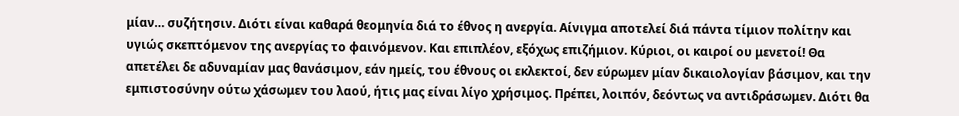μίαν… συζήτησιν. Διότι είναι καθαρά θεομηνία διά το έθνος η ανεργία. Αίνιγμα αποτελεί διά πάντα τίμιον πολίτην και υγιώς σκεπτόμενον της ανεργίας το φαινόμενον. Και επιπλέον, εξόχως επιζήμιον. Κύριοι, οι καιροί ου μενετοί! Θα απετέλει δε αδυναμίαν μας θανάσιμον, εάν ημείς, του έθνους οι εκλεκτοί, δεν εύρωμεν μίαν δικαιολογίαν βάσιμον, και την εμπιστοσύνην ούτω χάσωμεν του λαού, ήτις μας είναι λίγο χρήσιμος. Πρέπει, λοιπόν, δεόντως να αντιδράσωμεν. Διότι θα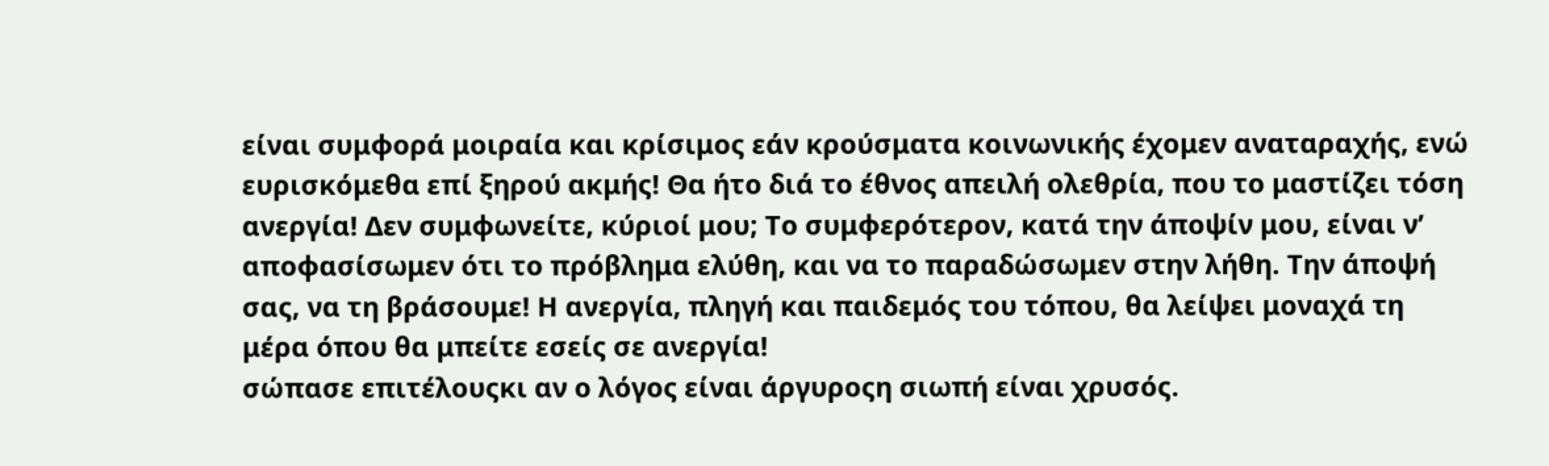είναι συμφορά μοιραία και κρίσιμος εάν κρούσματα κοινωνικής έχομεν αναταραχής, ενώ ευρισκόμεθα επί ξηρού ακμής! Θα ήτο διά το έθνος απειλή ολεθρία, που το μαστίζει τόση ανεργία! Δεν συμφωνείτε, κύριοί μου; Το συμφερότερον, κατά την άποψίν μου, είναι ν’ αποφασίσωμεν ότι το πρόβλημα ελύθη, και να το παραδώσωμεν στην λήθη. Την άποψή σας, να τη βράσουμε! Η ανεργία, πληγή και παιδεμός του τόπου, θα λείψει μοναχά τη μέρα όπου θα μπείτε εσείς σε ανεργία!
σώπασε επιτέλουςκι αν ο λόγος είναι άργυροςη σιωπή είναι χρυσός.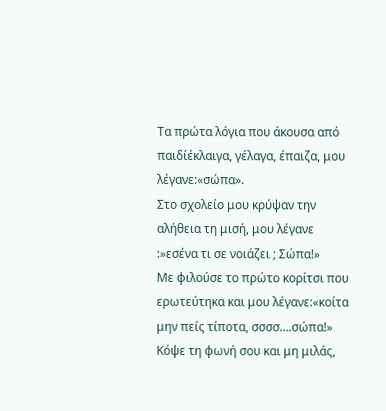Τα πρώτα λόγια που άκουσα από παιδίέκλαιγα, γέλαγα, έπαιζα, μου λέγανε:«σώπα».
Στο σχολείο μου κρύψαν την αλήθεια τη μισή, μου λέγανε :»εσένα τι σε νοιάζει ; Σώπα!»
Με φιλούσε το πρώτο κορίτσι που ερωτεύτηκα και μου λέγανε:«κοίτα μην πείς τίποτα, σσσσ….σώπα!»
Κόψε τη φωνή σου και μη μιλάς,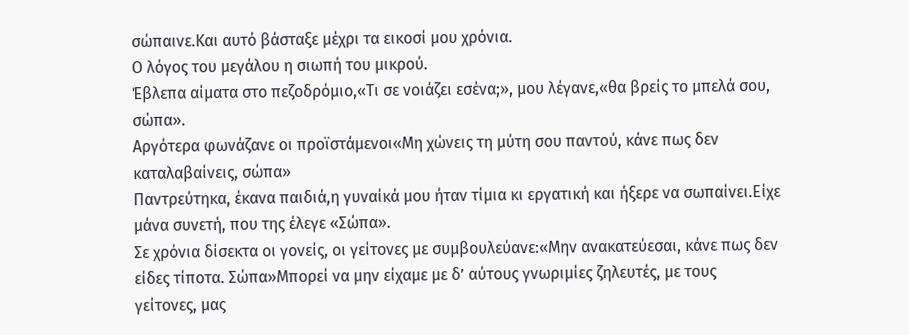σώπαινε.Και αυτό βάσταξε μέχρι τα εικοσί μου χρόνια.
Ο λόγος του μεγάλου η σιωπή του μικρού.
Έβλεπα αίματα στο πεζοδρόμιο,«Τι σε νοιάζει εσένα;», μου λέγανε,«θα βρείς το μπελά σου, σώπα».
Αργότερα φωνάζανε οι προϊστάμενοι«Μη χώνεις τη μύτη σου παντού, κάνε πως δεν καταλαβαίνεις, σώπα»
Παντρεύτηκα, έκανα παιδιά,η γυναίκά μου ήταν τίμια κι εργατική και ήξερε να σωπαίνει.Είχε μάνα συνετή, που της έλεγε «Σώπα».
Σε χρόνια δίσεκτα οι γονείς, οι γείτονες με συμβουλεύανε:«Μην ανακατεύεσαι, κάνε πως δεν είδες τίποτα. Σώπα»Μπορεί να μην είχαμε με δ’ αύτους γνωριμίες ζηλευτές, με τους γείτονες, μας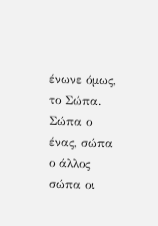ένωνε όμως, το Σώπα.
Σώπα ο ένας, σώπα ο άλλος σώπα οι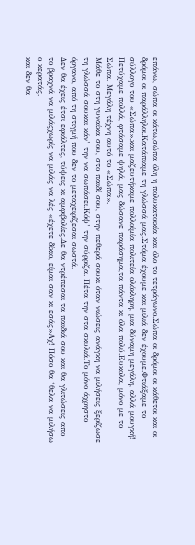επάνω, σώπα οι κάτω,σώπα όλη η πολυκατοικία και όλο το τετράγωνο.Σώπα οι δρόμοι οι κάθετοι και οι δρόμοι οι παράλληλοι.Κατάπιαμε τη γλώσσά μας.Στόμα έχουμε και μιλιά δεν έχουμε.Φτιάξαμε το σύλλογο του «Σώπα».και μαζευτήκαμε πολλοίμία πολιτεία ολόκληρη, μια δύναμη μεγάλη, αλλά μουγκή!
Πετύχαμε πολλά, φτάσαμε ψηλά, μας δώσανε παράσημα,τα πάντα κι όλα πολύ.Ευκολα, μόνο με το Σώπα. Μεγάλη τέχνη αυτό το «Σώπα».
Μάθε το στη γυναίκα σου, στο παιδί σου, στην πεθερά σουκι όταν νιώσεις ανάγκη να μιλήσεις ξερίζωσε τη γλώσσά σουκαι κάν’ την να σωπάσει.Κόψ’ την σύρριζα. Πέτα την στα σκυλιά.Το μόνο άχρηστο όργανο, από τη στιγμή που δεν το μεταχειρίζεσαι σωστά.
Δεν θα έχεις έτσι εφιάλτες, τύψεις κι αμφιβολίες.Δε θα ντρέπεσαι τα παιδιά σου και θα γλιτώσεις απο το βραχνά να μιλάςχωρίς να μιλάς να λές «έχετε δίκιο, είμαι σαν κι εσάς»Αχ! Πόσο θα ‘θελα να μιλήσω ο κερατάς.
και δεν θα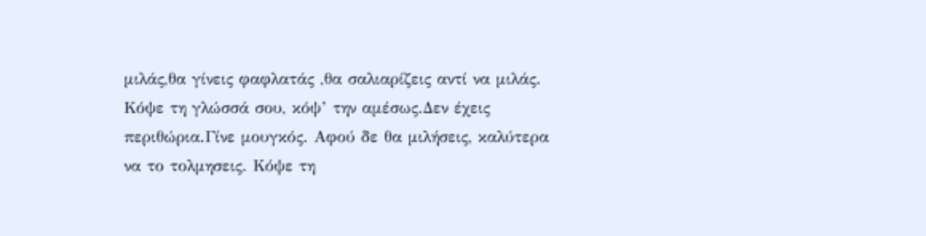μιλάς,θα γίνεις φαφλατάς ,θα σαλιαρίζεις αντί να μιλάς.
Κόψε τη γλώσσά σου, κόψ’ την αμέσως.Δεν έχεις περιθώρια.Γίνε μουγκός. Αφού δε θα μιλήσεις, καλύτερα να το τολμησεις. Κόψε τη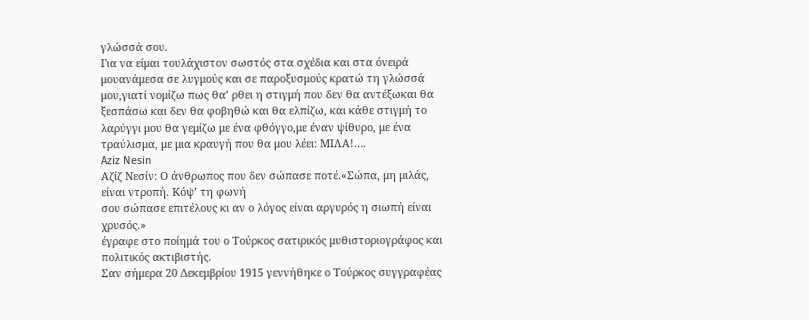γλώσσά σου.
Για να είμαι τουλάχιστον σωστός στα σχέδια και στα όνειρά μουανάμεσα σε λυγμούς και σε παροξυσμούς κρατώ τη γλώσσά μου,γιατί νομίζω πως θα’ ρθει η στιγμή που δεν θα αντέξωκαι θα ξεσπάσω και δεν θα φοβηθώ και θα ελπίζω, και κάθε στιγμή το λαρύγγι μου θα γεμίζω με ένα φθόγγο,με έναν ψίθυρο, με ένα τραύλισμα, με μια κραυγή που θα μου λέει: ΜΙΛΑ!….
Aziz Nesin
Αζίζ Νεσίν: Ο άνθρωπος που δεν σώπασε ποτέ.«Σώπα, μη μιλάς, είναι ντροπή. Κόψ’ τη φωνή
σου σώπασε επιτέλους κι αν ο λόγος είναι αργυρός η σιωπή είναι χρυσός.»
έγραφε στο ποίημά του ο Τούρκος σατιρικός μυθιστοριογράφος και
πολιτικός ακτιβιστής.
Σαν σήμερα 20 Δεκεμβρίου 1915 γεννήθηκε ο Τούρκος συγγραφέας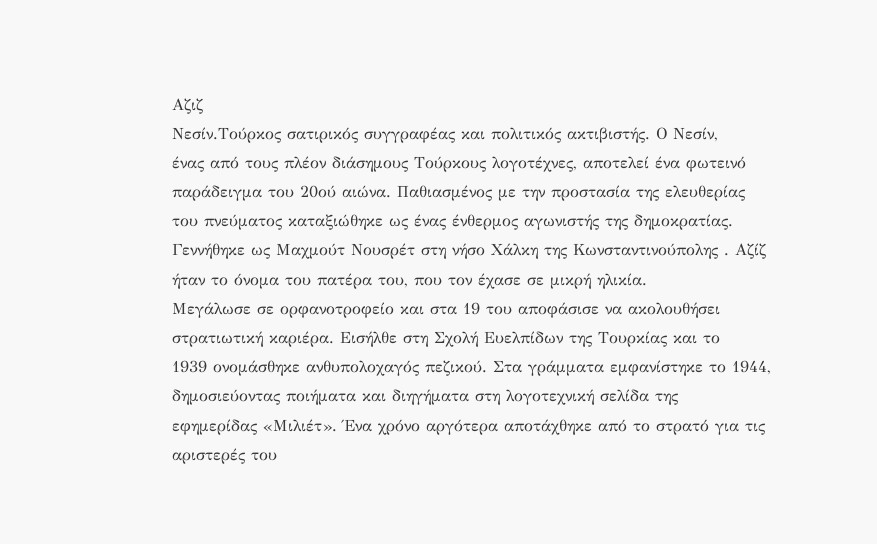Αζιζ
Νεσίν.Τούρκος σατιρικός συγγραφέας και πολιτικός ακτιβιστής. Ο Νεσίν,
ένας από τους πλέον διάσημους Τούρκους λογοτέχνες, αποτελεί ένα φωτεινό
παράδειγμα του 20ού αιώνα. Παθιασμένος με την προστασία της ελευθερίας
του πνεύματος καταξιώθηκε ως ένας ένθερμος αγωνιστής της δημοκρατίας.
Γεννήθηκε ως Μαχμούτ Νουσρέτ στη νήσο Χάλκη της Κωνσταντινούπολης . Αζίζ
ήταν το όνομα του πατέρα του, που τον έχασε σε μικρή ηλικία.
Μεγάλωσε σε ορφανοτροφείο και στα 19 του αποφάσισε να ακολουθήσει
στρατιωτική καριέρα. Εισήλθε στη Σχολή Ευελπίδων της Τουρκίας και το
1939 ονομάσθηκε ανθυπολοχαγός πεζικού. Στα γράμματα εμφανίστηκε το 1944,
δημοσιεύοντας ποιήματα και διηγήματα στη λογοτεχνική σελίδα της
εφημερίδας «Μιλιέτ». Ένα χρόνο αργότερα αποτάχθηκε από το στρατό για τις
αριστερές του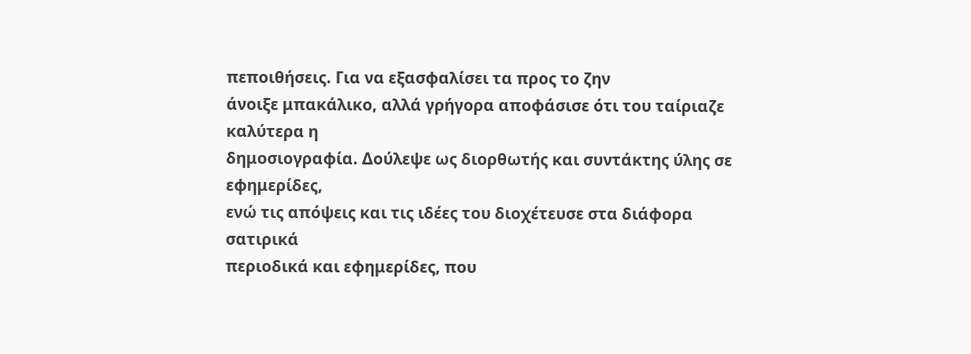πεποιθήσεις. Για να εξασφαλίσει τα προς το ζην
άνοιξε μπακάλικο, αλλά γρήγορα αποφάσισε ότι του ταίριαζε καλύτερα η
δημοσιογραφία. Δούλεψε ως διορθωτής και συντάκτης ύλης σε εφημερίδες,
ενώ τις απόψεις και τις ιδέες του διοχέτευσε στα διάφορα σατιρικά
περιοδικά και εφημερίδες, που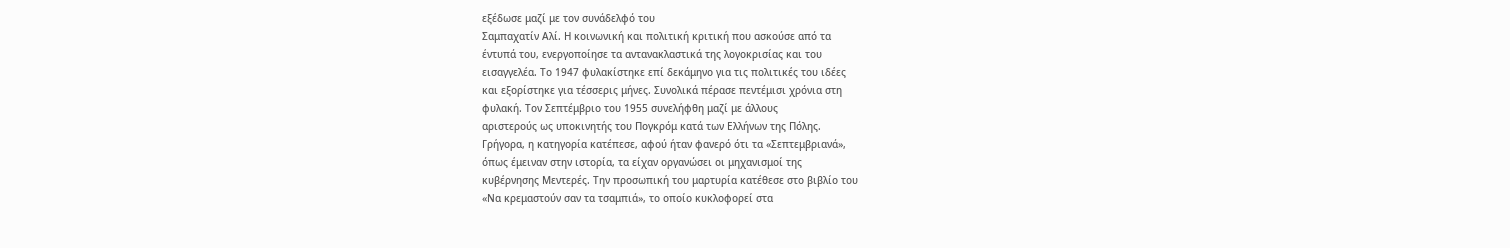εξέδωσε μαζί με τον συνάδελφό του
Σαμπαχατίν Αλί. Η κοινωνική και πολιτική κριτική που ασκούσε από τα
έντυπά του, ενεργοποίησε τα αντανακλαστικά της λογοκρισίας και του
εισαγγελέα. Το 1947 φυλακίστηκε επί δεκάμηνο για τις πολιτικές του ιδέες
και εξορίστηκε για τέσσερις μήνες. Συνολικά πέρασε πεντέμισι χρόνια στη
φυλακή. Τον Σεπτέμβριο του 1955 συνελήφθη μαζί με άλλους
αριστερούς ως υποκινητής του Πογκρόμ κατά των Ελλήνων της Πόλης.
Γρήγορα, η κατηγορία κατέπεσε, αφού ήταν φανερό ότι τα «Σεπτεμβριανά»,
όπως έμειναν στην ιστορία, τα είχαν οργανώσει οι μηχανισμοί της
κυβέρνησης Μεντερές. Την προσωπική του μαρτυρία κατέθεσε στο βιβλίο του
«Να κρεμαστούν σαν τα τσαμπιά», το οποίο κυκλοφορεί στα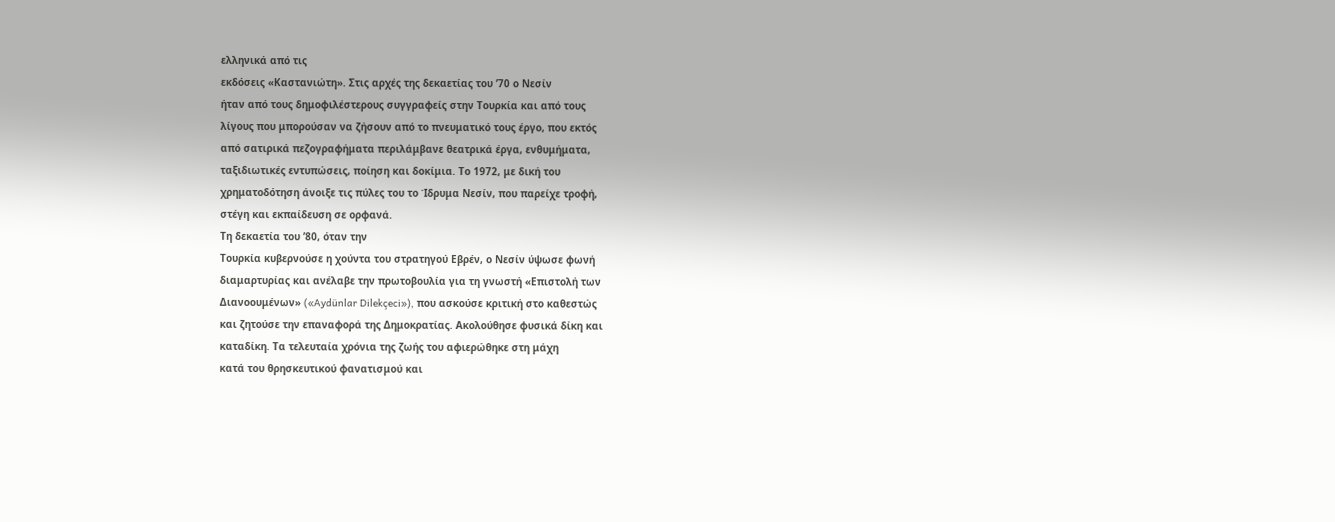ελληνικά από τις
εκδόσεις «Καστανιώτη». Στις αρχές της δεκαετίας του ’70 ο Νεσίν
ήταν από τους δημοφιλέστερους συγγραφείς στην Τουρκία και από τους
λίγους που μπορούσαν να ζήσουν από το πνευματικό τους έργο, που εκτός
από σατιρικά πεζογραφήματα περιλάμβανε θεατρικά έργα, ενθυμήματα,
ταξιδιωτικές εντυπώσεις, ποίηση και δοκίμια. Το 1972, με δική του
χρηματοδότηση άνοιξε τις πύλες του το Ίδρυμα Νεσίν, που παρείχε τροφή,
στέγη και εκπαίδευση σε ορφανά.
Τη δεκαετία του ’80, όταν την
Τουρκία κυβερνούσε η χούντα του στρατηγού Εβρέν, ο Νεσίν ύψωσε φωνή
διαμαρτυρίας και ανέλαβε την πρωτοβουλία για τη γνωστή «Επιστολή των
Διανοουμένων» («Aydünlar Dilekçeci»), που ασκούσε κριτική στο καθεστώς
και ζητούσε την επαναφορά της Δημοκρατίας. Ακολούθησε φυσικά δίκη και
καταδίκη. Τα τελευταία χρόνια της ζωής του αφιερώθηκε στη μάχη
κατά του θρησκευτικού φανατισμού και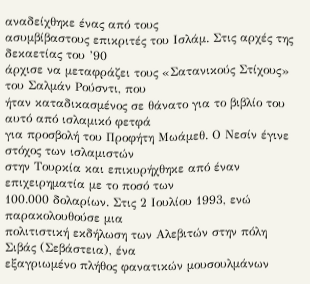αναδείχθηκε ένας από τους
ασυμβίβαστους επικριτές του Ισλάμ. Στις αρχές της δεκαετίας του ’90
άρχισε να μεταφράζει τους «Σατανικούς Στίχους» του Σαλμάν Ρούσντι, που
ήταν καταδικασμένος σε θάνατο για το βιβλίο του αυτό από ισλαμικό φετφά
για προσβολή του Προφήτη Μωάμεθ. Ο Νεσίν έγινε στόχος των ισλαμιστών
στην Τουρκία και επικυρήχθηκε από έναν επιχειρηματία με το ποσό των
100.000 δολαρίων. Στις 2 Ιουλίου 1993, ενώ παρακολουθούσε μια
πολιτιστική εκδήλωση των Αλεβιτών στην πόλη Σιβάς (Σεβάστεια), ένα
εξαγριωμένο πλήθος φανατικών μουσουλμάνων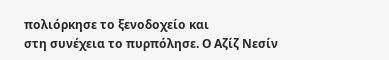πολιόρκησε το ξενοδοχείο και
στη συνέχεια το πυρπόλησε. Ο Αζίζ Νεσίν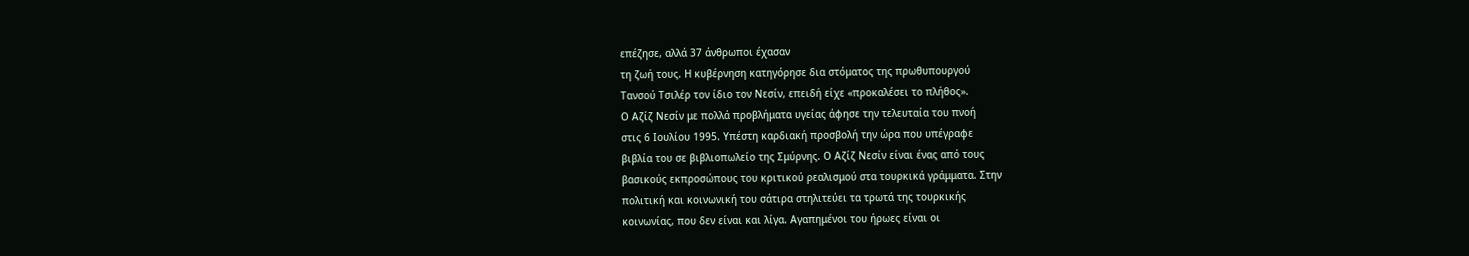επέζησε, αλλά 37 άνθρωποι έχασαν
τη ζωή τους. Η κυβέρνηση κατηγόρησε δια στόματος της πρωθυπουργού
Τανσού Τσιλέρ τον ίδιο τον Νεσίν, επειδή είχε «προκαλέσει το πλήθος».
Ο Αζίζ Νεσίν με πολλά προβλήματα υγείας άφησε την τελευταία του πνοή
στις 6 Ιουλίου 1995. Υπέστη καρδιακή προσβολή την ώρα που υπέγραφε
βιβλία του σε βιβλιοπωλείο της Σμύρνης. Ο Αζίζ Νεσίν είναι ένας από τους
βασικούς εκπροσώπους του κριτικού ρεαλισμού στα τουρκικά γράμματα. Στην
πολιτική και κοινωνική του σάτιρα στηλιτεύει τα τρωτά της τουρκικής
κοινωνίας, που δεν είναι και λίγα. Αγαπημένοι του ήρωες είναι οι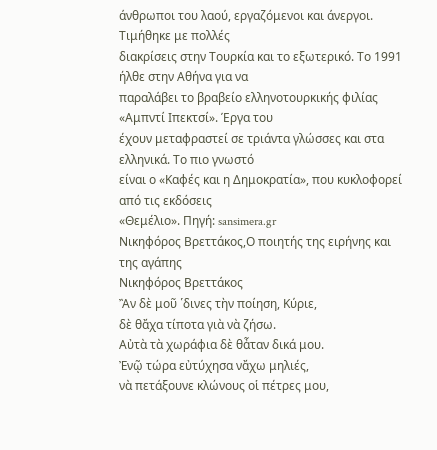άνθρωποι του λαού, εργαζόμενοι και άνεργοι. Τιμήθηκε με πολλές
διακρίσεις στην Τουρκία και το εξωτερικό. Το 1991 ήλθε στην Αθήνα για να
παραλάβει το βραβείο ελληνοτουρκικής φιλίας «Αμπντί Ιπεκτσί». Έργα του
έχουν μεταφραστεί σε τριάντα γλώσσες και στα ελληνικά. Το πιο γνωστό
είναι ο «Καφές και η Δημοκρατία», που κυκλοφορεί από τις εκδόσεις
«Θεμέλιο». Πηγή: sansimera.gr
Νικηφόρος Βρεττάκος,Ο ποιητής της ειρήνης και της αγάπης
Νικηφόρος Βρεττάκος
Ἂν δὲ μοῦ ῾δινες τὴν ποίηση, Κύριε,
δὲ θἄχα τίποτα γιὰ νὰ ζήσω.
Αὐτὰ τὰ χωράφια δὲ θἆταν δικά μου.
Ἐνῷ τώρα εὐτύχησα νἄχω μηλιές,
νὰ πετάξουνε κλώνους οἱ πέτρες μου,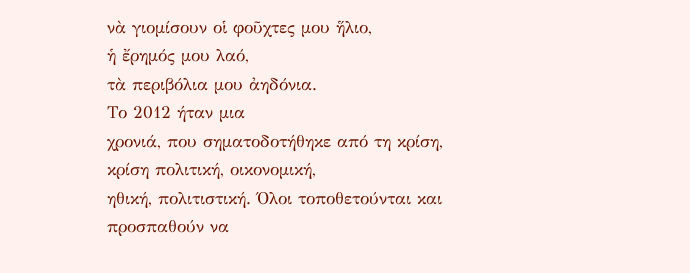νὰ γιομίσουν οἱ φοῦχτες μου ἥλιο,
ἡ ἔρημός μου λαό,
τὰ περιβόλια μου ἀηδόνια.
Το 2012 ήταν μια
χρονιά, που σηματοδοτήθηκε από τη κρίση, κρίση πολιτική, οικονομική,
ηθική, πολιτιστική. Όλοι τοποθετούνται και προσπαθούν να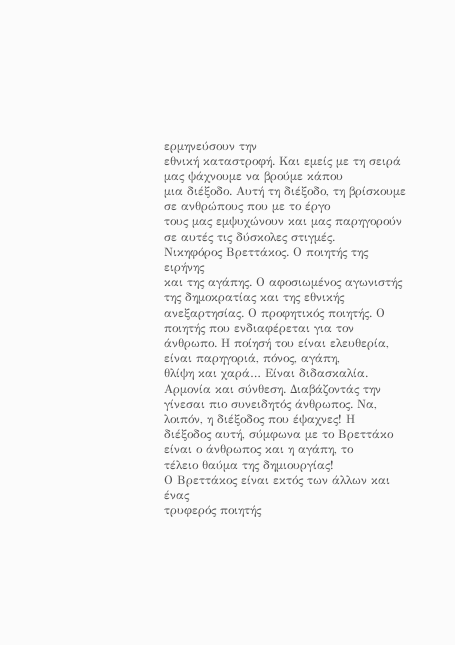ερμηνεύσουν την
εθνική καταστροφή. Και εμείς με τη σειρά μας ψάχνουμε να βρούμε κάπου
μια διέξοδο. Αυτή τη διέξοδο, τη βρίσκουμε σε ανθρώπους που με το έργο
τους μας εμψυχώνουν και μας παρηγορούν σε αυτές τις δύσκολες στιγμές.
Νικηφόρος Βρεττάκος. Ο ποιητής της ειρήνης
και της αγάπης. Ο αφοσιωμένος αγωνιστής της δημοκρατίας και της εθνικής
ανεξαρτησίας. Ο προφητικός ποιητής. Ο ποιητής που ενδιαφέρεται για τον
άνθρωπο. Η ποίησή του είναι ελευθερία, είναι παρηγοριά, πόνος, αγάπη,
θλίψη και χαρά… Είναι διδασκαλία. Αρμονία και σύνθεση. Διαβάζοντάς την
γίνεσαι πιο συνειδητός άνθρωπος. Να, λοιπόν, η διέξοδος που έψαχνες! Η
διέξοδος αυτή, σύμφωνα με το Βρεττάκο είναι ο άνθρωπος και η αγάπη, το
τέλειο θαύμα της δημιουργίας!
Ο Βρεττάκος είναι εκτός των άλλων και ένας
τρυφερός ποιητής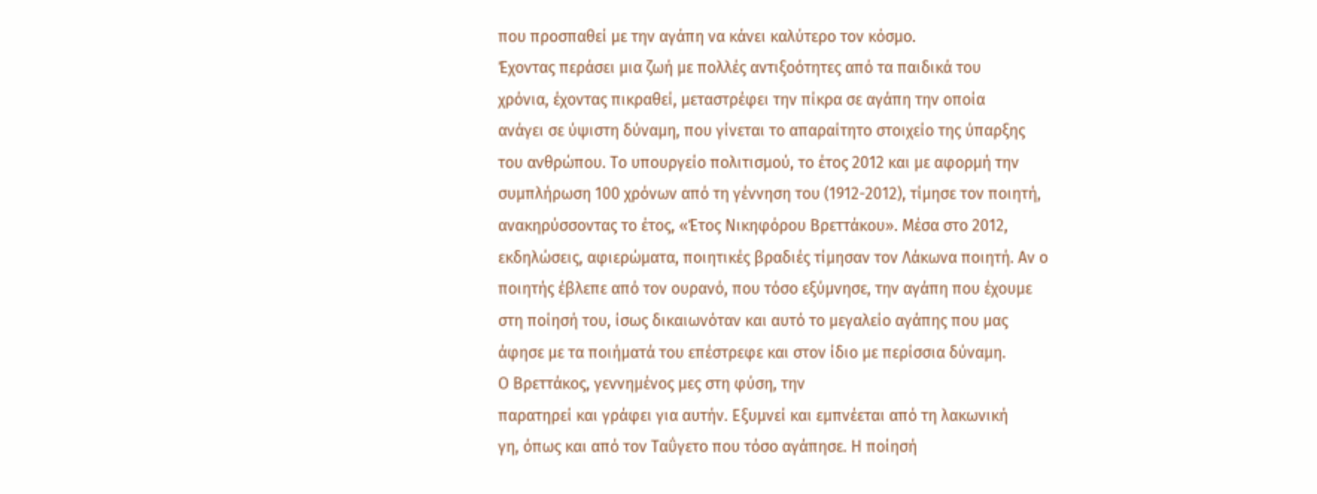που προσπαθεί με την αγάπη να κάνει καλύτερο τον κόσμο.
Έχοντας περάσει μια ζωή με πολλές αντιξοότητες από τα παιδικά του
χρόνια, έχοντας πικραθεί, μεταστρέφει την πίκρα σε αγάπη την οποία
ανάγει σε ύψιστη δύναμη, που γίνεται το απαραίτητο στοιχείο της ύπαρξης
του ανθρώπου. Το υπουργείο πολιτισμού, το έτος 2012 και με αφορμή την
συμπλήρωση 100 χρόνων από τη γέννηση του (1912-2012), τίμησε τον ποιητή,
ανακηρύσσοντας το έτος, «Έτος Νικηφόρου Βρεττάκου». Μέσα στο 2012,
εκδηλώσεις, αφιερώματα, ποιητικές βραδιές τίμησαν τον Λάκωνα ποιητή. Αν ο
ποιητής έβλεπε από τον ουρανό, που τόσο εξύμνησε, την αγάπη που έχουμε
στη ποίησή του, ίσως δικαιωνόταν και αυτό το μεγαλείο αγάπης που μας
άφησε με τα ποιήματά του επέστρεφε και στον ίδιο με περίσσια δύναμη.
Ο Βρεττάκος, γεννημένος μες στη φύση, την
παρατηρεί και γράφει για αυτήν. Εξυμνεί και εμπνέεται από τη λακωνική
γη, όπως και από τον Ταΰγετο που τόσο αγάπησε. Η ποίησή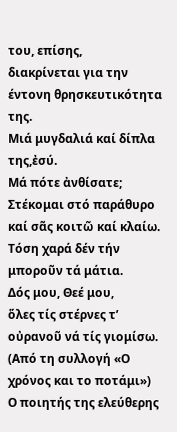του, επίσης,
διακρίνεται για την έντονη θρησκευτικότητα της.
Μιά μυγδαλιά καί δίπλα της,ἐσύ.
Μά πότε ἀνθίσατε;
Στέκομαι στό παράθυρο
καί σᾶς κοιτῶ καί κλαίω.
Τόση χαρά δέν τήν μποροῦν τά μάτια.
Δός μου, Θεέ μου,
ὅλες τίς στέρνες τ’ οὐρανοῦ νά τίς γιομίσω. (Από τη συλλογή «Ο χρόνος και το ποτάμι»)
Ο ποιητής της ελεύθερης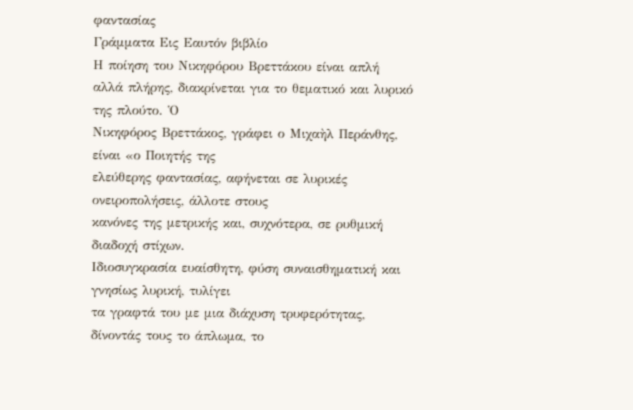φαντασίας
Γράμματα Εις Εαυτόν βιβλίο
Η ποίηση του Νικηφόρου Βρεττάκου είναι απλή
αλλά πλήρης, διακρίνεται για το θεματικό και λυρικό της πλούτο. Ὁ
Νικηφόρος Βρεττάκος, γράφει ο Μιχαὴλ Περάνθης, είναι «ο Ποιητής της
ελεύθερης φαντασίας, αφήνεται σε λυρικές ονειροπολήσεις, άλλοτε στους
κανόνες της μετρικής και, συχνότερα, σε ρυθμική διαδοχή στίχων.
Ιδιοσυγκρασία ευαίσθητη, φύση συναισθηματική και γνησίως λυρική, τυλίγει
τα γραφτά του με μια διάχυση τρυφερότητας, δίνοντάς τους το άπλωμα, το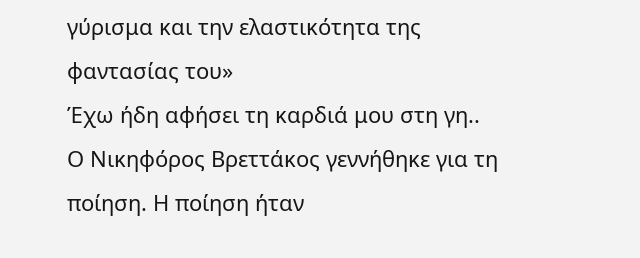γύρισμα και την ελαστικότητα της φαντασίας του»
Έχω ήδη αφήσει τη καρδιά μου στη γη..
Ο Νικηφόρος Βρεττάκος γεννήθηκε για τη
ποίηση. Η ποίηση ήταν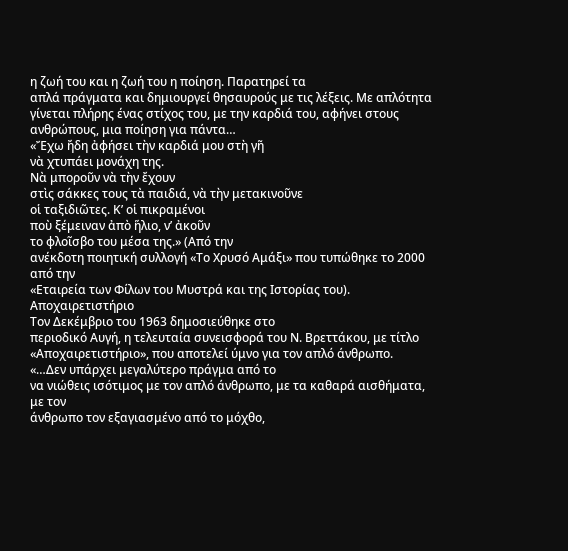η ζωή του και η ζωή του η ποίηση. Παρατηρεί τα
απλά πράγματα και δημιουργεί θησαυρούς με τις λέξεις. Με απλότητα
γίνεται πλήρης ένας στίχος του, με την καρδιά του, αφήνει στους
ανθρώπους, μια ποίηση για πάντα…
«Ἔχω ἤδη ἀφήσει τὴν καρδιά μου στὴ γῆ
νὰ χτυπάει μονάχη της.
Νὰ μποροῦν νὰ τὴν ἔχουν
στὶς σάκκες τους τὰ παιδιά, νὰ τὴν μετακινοῦνε
οἱ ταξιδιῶτες. Κ’ οἱ πικραμένοι
ποὺ ξέμειναν ἀπὸ ἥλιο, ν’ ἀκοῦν
το φλοῖσβο του μέσα της.» (Από την
ανέκδοτη ποιητική συλλογή «Το Χρυσό Αμάξι» που τυπώθηκε το 2000 από την
«Εταιρεία των Φίλων του Μυστρά και της Ιστορίας του).
Αποχαιρετιστήριο
Τον Δεκέμβριο του 1963 δημοσιεύθηκε στο
περιοδικό Αυγή, η τελευταία συνεισφορά του Ν. Βρεττάκου, με τίτλο
«Αποχαιρετιστήριο», που αποτελεί ύμνο για τον απλό άνθρωπο.
«…Δεν υπάρχει μεγαλύτερο πράγμα από το
να νιώθεις ισότιμος με τον απλό άνθρωπο, με τα καθαρά αισθήματα, με τον
άνθρωπο τον εξαγιασμένο από το μόχθο,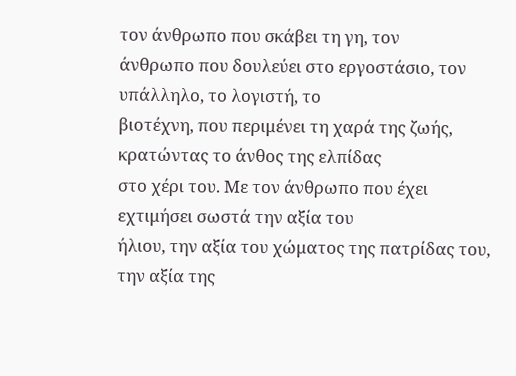τον άνθρωπο που σκάβει τη γη, τον
άνθρωπο που δουλεύει στο εργοστάσιο, τον υπάλληλο, το λογιστή, το
βιοτέχνη, που περιμένει τη χαρά της ζωής, κρατώντας το άνθος της ελπίδας
στο χέρι του. Με τον άνθρωπο που έχει εχτιμήσει σωστά την αξία του
ήλιου, την αξία του χώματος της πατρίδας του, την αξία της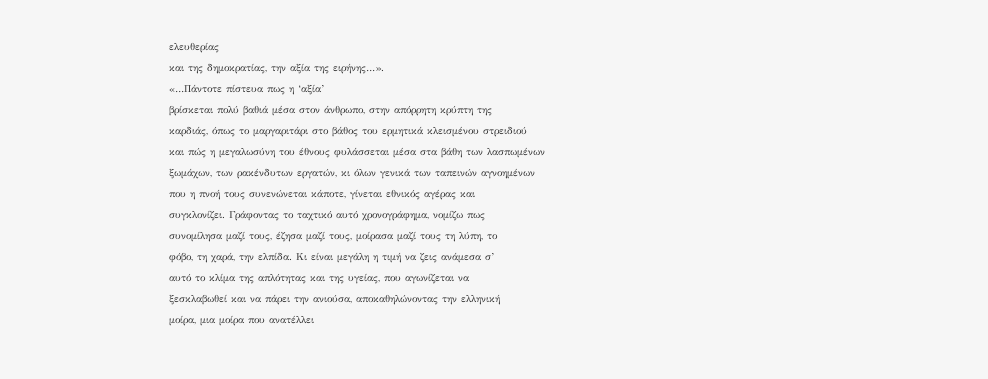ελευθερίας
και της δημοκρατίας, την αξία της ειρήνης…».
«…Πάντοτε πίστευα πως η ‘αξία’
βρίσκεται πολύ βαθιά μέσα στον άνθρωπο, στην απόρρητη κρύπτη της
καρδιάς, όπως το μαργαριτάρι στο βάθος του ερμητικά κλεισμένου στρειδιού
και πώς η μεγαλωσύνη του έθνους φυλάσσεται μέσα στα βάθη των λασπωμένων
ξωμάχων, των ρακένδυτων εργατών, κι όλων γενικά των ταπεινών αγνοημένων
που η πνοή τους συνενώνεται κάποτε, γίνεται εθνικός αγέρας και
συγκλονίζει. Γράφοντας το ταχτικό αυτό χρονογράφημα, νομίζω πως
συνομίλησα μαζί τους, έζησα μαζί τους, μοίρασα μαζί τους τη λύπη, το
φόβο, τη χαρά, την ελπίδα. Κι είναι μεγάλη η τιμή να ζεις ανάμεσα σ’
αυτό το κλίμα της απλότητας και της υγείας, που αγωνίζεται να
ξεσκλαβωθεί και να πάρει την ανιούσα, αποκαθηλώνοντας την ελληνική
μοίρα, μια μοίρα που ανατέλλει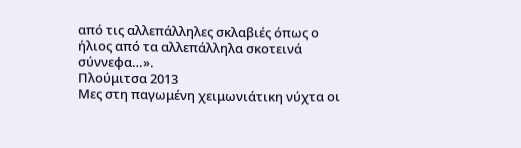από τις αλλεπάλληλες σκλαβιές όπως ο
ήλιος από τα αλλεπάλληλα σκοτεινά σύννεφα…».
Πλούμιτσα 2013
Μες στη παγωμένη χειμωνιάτικη νύχτα οι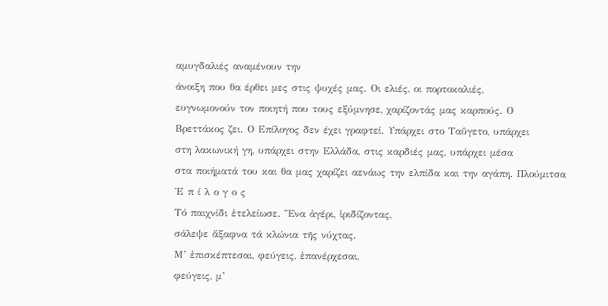αμυγδαλιές αναμένουν την
άνοιξη που θα έρθει μες στις ψυχές μας. Οι ελιές, οι πορτοκαλιές,
ευγνωμονούν τον ποιητή που τους εξύμνησε, χαρίζοντάς μας καρπούς. Ο
Βρεττάκος ζει. Ο Επίλογος δεν έχει γραφτεί. Υπάρχει στο Ταΰγετο, υπάρχει
στη λακωνική γη, υπάρχει στην Ελλάδα, στις καρδιές μας, υπάρχει μέσα
στα ποιήματά του και θα μας χαρίζει αενάως την ελπίδα και την αγάπη. Πλούμιτσα
Ἐ π ί λ ο γ ο ς
Τό παιχνίδι ἐτελείωσε. Ἕνα ἀγέρι, ἰριδίζοντας,
σάλεψε ἄξαφνα τά κλώνια τῆς νύχτας.
Μ’ ἐπισκέπτεσαι, φεύγεις, ἐπανέρχεσαι,
φεύγεις, μ’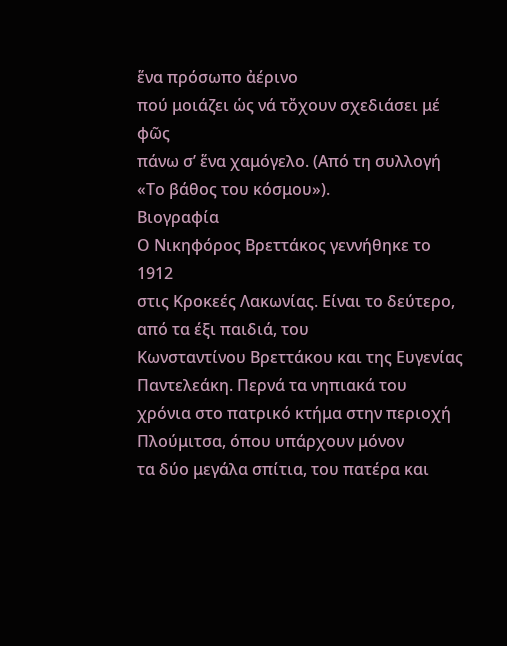ἕνα πρόσωπο ἀέρινο
πού μοιάζει ὡς νά τὄχουν σχεδιάσει μέ φῶς
πάνω σ’ ἕνα χαμόγελο. (Από τη συλλογή «Το βάθος του κόσμου»).
Βιογραφία
Ο Νικηφόρος Βρεττάκος γεννήθηκε το 1912
στις Κροκεές Λακωνίας. Είναι το δεύτερο, από τα έξι παιδιά, του
Κωνσταντίνου Βρεττάκου και της Ευγενίας Παντελεάκη. Περνά τα νηπιακά του
χρόνια στο πατρικό κτήμα στην περιοχή Πλούμιτσα, όπου υπάρχουν μόνον
τα δύο μεγάλα σπίτια, του πατέρα και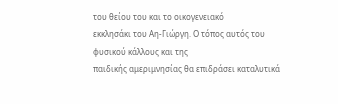του θείου του και το οικογενειακό
εκκλησάκι του Αη-Γιώργη. Ο τόπος αυτός του φυσικού κάλλους και της
παιδικής αμεριμνησίας θα επιδράσει καταλυτικά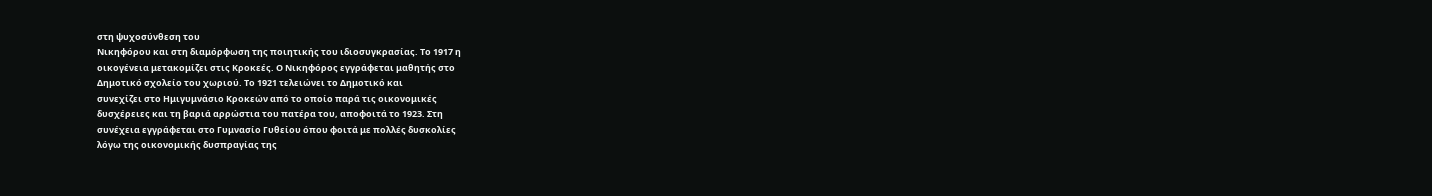στη ψυχοσύνθεση του
Νικηφόρου και στη διαμόρφωση της ποιητικής του ιδιοσυγκρασίας. Το 1917 η
οικογένεια μετακομίζει στις Κροκεές. Ο Νικηφόρος εγγράφεται μαθητής στο
Δημοτικό σχολείο του χωριού. Το 1921 τελειώνει το Δημοτικό και
συνεχίζει στο Ημιγυμνάσιο Κροκεών από το οποίο παρά τις οικονομικές
δυσχέρειες και τη βαριά αρρώστια του πατέρα του, αποφοιτά το 1923. Στη
συνέχεια εγγράφεται στο Γυμνασίο Γυθείου όπου φοιτά με πολλές δυσκολίες
λόγω της οικονομικής δυσπραγίας της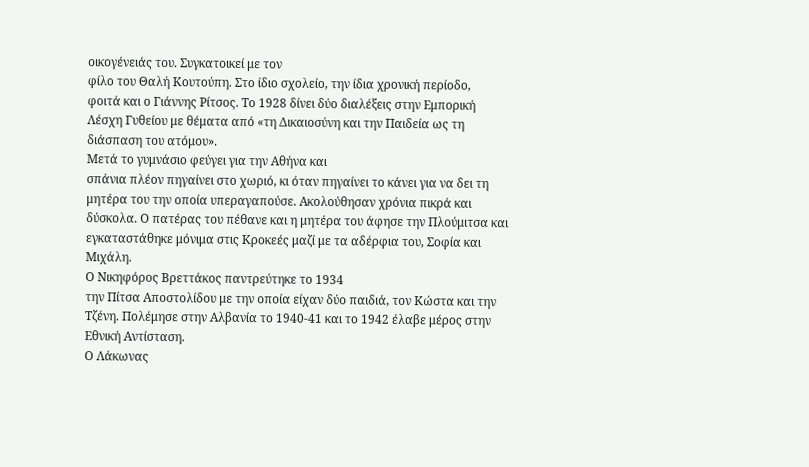οικογένειάς του. Συγκατοικεί με τον
φίλο του Θαλή Κουτούπη. Στο ίδιο σχολείο, την ίδια χρονική περίοδο,
φοιτά και ο Γιάννης Ρίτσος. Το 1928 δίνει δύο διαλέξεις στην Εμπορική
Λέσχη Γυθείου με θέματα από «τη Δικαιοσύνη και την Παιδεία ως τη
διάσπαση του ατόμου».
Μετά το γυμνάσιο φεύγει για την Αθήνα και
σπάνια πλέον πηγαίνει στο χωριό, κι όταν πηγαίνει το κάνει για να δει τη
μητέρα του την οποία υπεραγαπούσε. Ακολούθησαν χρόνια πικρά και
δύσκολα. Ο πατέρας του πέθανε και η μητέρα του άφησε την Πλούμιτσα και
εγκαταστάθηκε μόνιμα στις Κροκεές μαζί με τα αδέρφια του, Σοφία και
Μιχάλη.
Ο Νικηφόρος Βρεττάκος παντρεύτηκε το 1934
την Πίτσα Αποστολίδου με την οποία είχαν δύο παιδιά, τον Κώστα και την
Τζένη. Πολέμησε στην Αλβανία το 1940-41 και το 1942 έλαβε μέρος στην
Εθνική Αντίσταση.
Ο Λάκωνας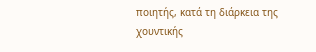ποιητής, κατά τη διάρκεια της
χουντικής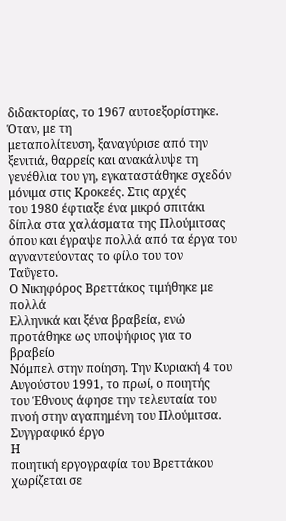διδακτορίας, το 1967 αυτοεξορίστηκε. Όταν, με τη
μεταπολίτευση, ξαναγύρισε από την ξενιτιά, θαρρείς και ανακάλυψε τη
γενέθλια του γη, εγκαταστάθηκε σχεδόν μόνιμα στις Κροκεές. Στις αρχές
του 1980 έφτιαξε ένα μικρό σπιτάκι δίπλα στα χαλάσματα της Πλούμιτσας
όπου και έγραψε πολλά από τα έργα του αγναντεύοντας το φίλο του τον
Ταΰγετο.
Ο Νικηφόρος Βρεττάκος τιμήθηκε με πολλά
Ελληνικά και ξένα βραβεία, ενώ προτάθηκε ως υποψήφιος για το βραβείο
Νόμπελ στην ποίηση. Την Κυριακή 4 του Αυγούστου 1991, το πρωί, ο ποιητής
του Έθνους άφησε την τελευταία του πνοή στην αγαπημένη του Πλούμιτσα.
Συγγραφικό έργο
Η
ποιητική εργογραφία του Βρεττάκου χωρίζεται σε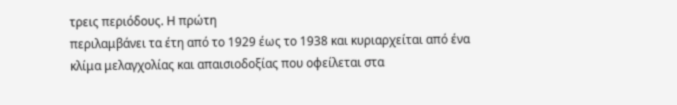τρεις περιόδους. Η πρώτη
περιλαμβάνει τα έτη από το 1929 έως το 1938 και κυριαρχείται από ένα
κλίμα μελαγχολίας και απαισιοδοξίας που οφείλεται στα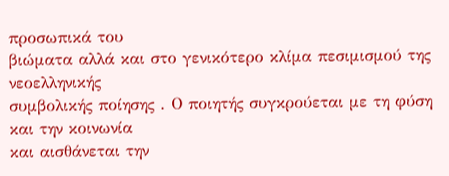προσωπικά του
βιώματα αλλά και στο γενικότερο κλίμα πεσιμισμού της νεοελληνικής
συμβολικής ποίησης . Ο ποιητής συγκρούεται με τη φύση και την κοινωνία
και αισθάνεται την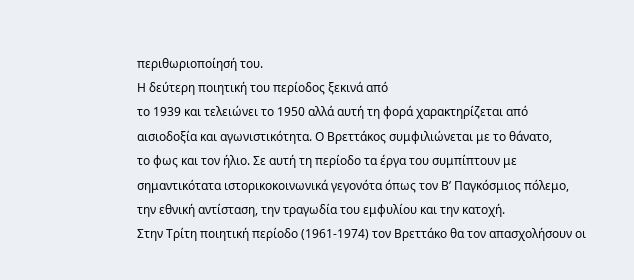περιθωριοποίησή του.
Η δεύτερη ποιητική του περίοδος ξεκινά από
το 1939 και τελειώνει το 1950 αλλά αυτή τη φορά χαρακτηρίζεται από
αισιοδοξία και αγωνιστικότητα. Ο Βρεττάκος συμφιλιώνεται με το θάνατο,
το φως και τον ήλιο. Σε αυτή τη περίοδο τα έργα του συμπίπτουν με
σημαντικότατα ιστορικοκοινωνικά γεγονότα όπως τον Β’ Παγκόσμιος πόλεμο,
την εθνική αντίσταση, την τραγωδία του εμφυλίου και την κατοχή.
Στην Τρίτη ποιητική περίοδο (1961-1974) τον Βρεττάκο θα τον απασχολήσουν οι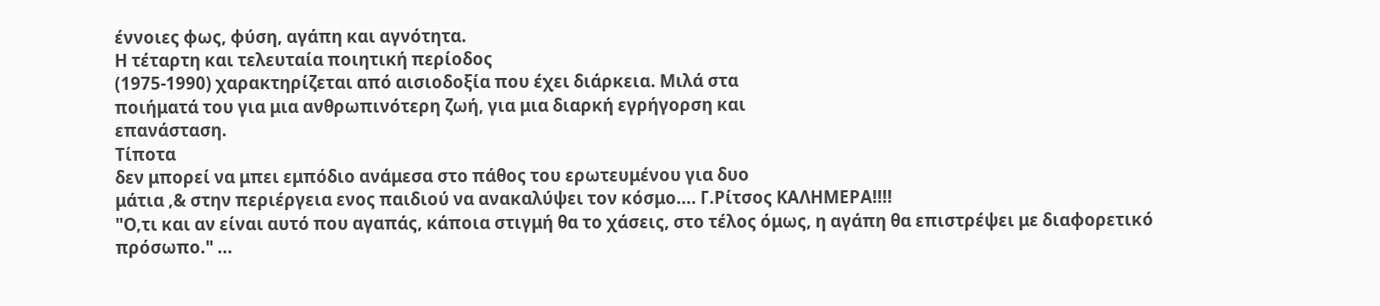έννοιες φως, φύση, αγάπη και αγνότητα.
Η τέταρτη και τελευταία ποιητική περίοδος
(1975-1990) χαρακτηρίζεται από αισιοδοξία που έχει διάρκεια. Μιλά στα
ποιήματά του για μια ανθρωπινότερη ζωή, για μια διαρκή εγρήγορση και
επανάσταση.
Τίποτα
δεν μπορεί να μπει εμπόδιο ανάμεσα στο πάθος του ερωτευμένου για δυο
μάτια ,& στην περιέργεια ενος παιδιού να ανακαλύψει τον κόσμο.... Γ.Ρίτσος ΚΑΛΗΜΕΡΑ!!!!
"Ο,τι και αν είναι αυτό που αγαπάς, κάποια στιγμή θα το χάσεις, στο τέλος όμως, η αγάπη θα επιστρέψει με διαφορετικό πρόσωπο." ...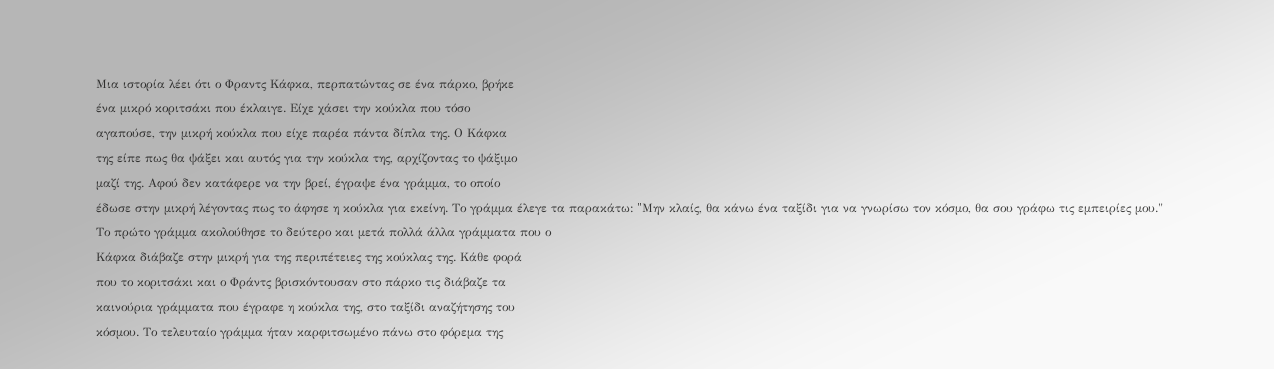Μια ιστορία λέει ότι ο Φραντς Κάφκα, περπατώντας σε ένα πάρκο, βρήκε
ένα μικρό κοριτσάκι που έκλαιγε. Είχε χάσει την κούκλα που τόσο
αγαπούσε, την μικρή κούκλα που είχε παρέα πάντα δίπλα της. Ο Κάφκα
της είπε πως θα ψάξει και αυτός για την κούκλα της, αρχίζοντας το ψάξιμο
μαζί της. Αφού δεν κατάφερε να την βρεί, έγραψε ένα γράμμα, το οποίο
έδωσε στην μικρή λέγοντας πως το άφησε η κούκλα για εκείνη. Το γράμμα έλεγε τα παρακάτω: "Mην κλαίς, θα κάνω ένα ταξίδι για να γνωρίσω τον κόσμο, θα σου γράφω τις εμπειρίες μου."
Το πρώτο γράμμα ακολούθησε το δεύτερο και μετά πολλά άλλα γράμματα που ο
Κάφκα διάβαζε στην μικρή για της περιπέτειες της κούκλας της. Κάθε φορά
που το κοριτσάκι και ο Φράντς βρισκόντουσαν στο πάρκο τις διάβαζε τα
καινούρια γράμματα που έγραφε η κούκλα της, στο ταξίδι αναζήτησης του
κόσμου. Το τελευταίο γράμμα ήταν καρφιτσωμένο πάνω στο φόρεμα της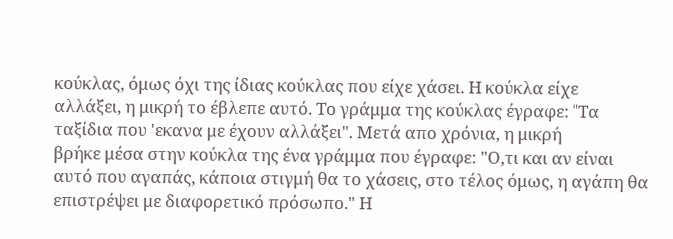κούκλας, όμως όχι της ίδιας κούκλας που είχε χάσει. Η κούκλα είχε
αλλάξει, η μικρή το έβλεπε αυτό. Το γράμμα της κούκλας έγραφε: "Tα
ταξίδια που 'εκανα με έχουν αλλάξει". Μετά απο χρόνια, η μικρή
βρήκε μέσα στην κούκλα της ένα γράμμα που έγραφε: "Ο,τι και αν είναι
αυτό που αγαπάς, κάποια στιγμή θα το χάσεις, στο τέλος όμως, η αγάπη θα
επιστρέψει με διαφορετικό πρόσωπο." Η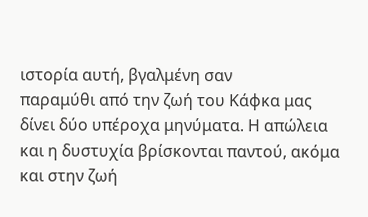ιστορία αυτή, βγαλμένη σαν
παραμύθι από την ζωή του Κάφκα μας δίνει δύο υπέροχα μηνύματα. Η απώλεια
και η δυστυχία βρίσκονται παντού, ακόμα και στην ζωή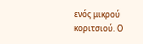ενός μικρού
κοριτσιού. Ο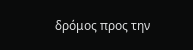δρόμος προς την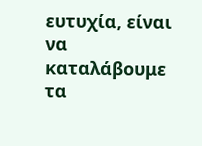ευτυχία, είναι να καταλάβουμε τα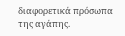διαφορετικά πρόσωπα της αγάπης.